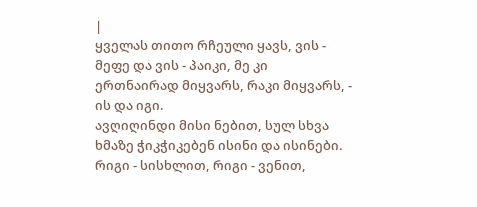|
ყველას თითო რჩეული ყავს, ვის - მეფე და ვის - პაიკი, მე კი ერთნაირად მიყვარს, რაკი მიყვარს, - ის და იგი.
ავღიღინდი მისი ნებით, სულ სხვა ხმაზე ჭიკჭიკებენ ისინი და ისინები.
რიგი - სისხლით, რიგი - ვენით,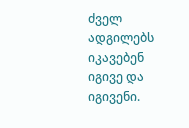ძველ ადგილებს იკავებენ იგივე და იგივენი.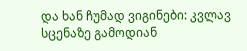და ხან ჩუმად ვიგინები: კვლავ სცენაზე გამოდიან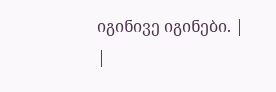იგინივე იგინები. |
|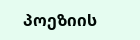პოეზიის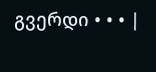გვერდი • • • |